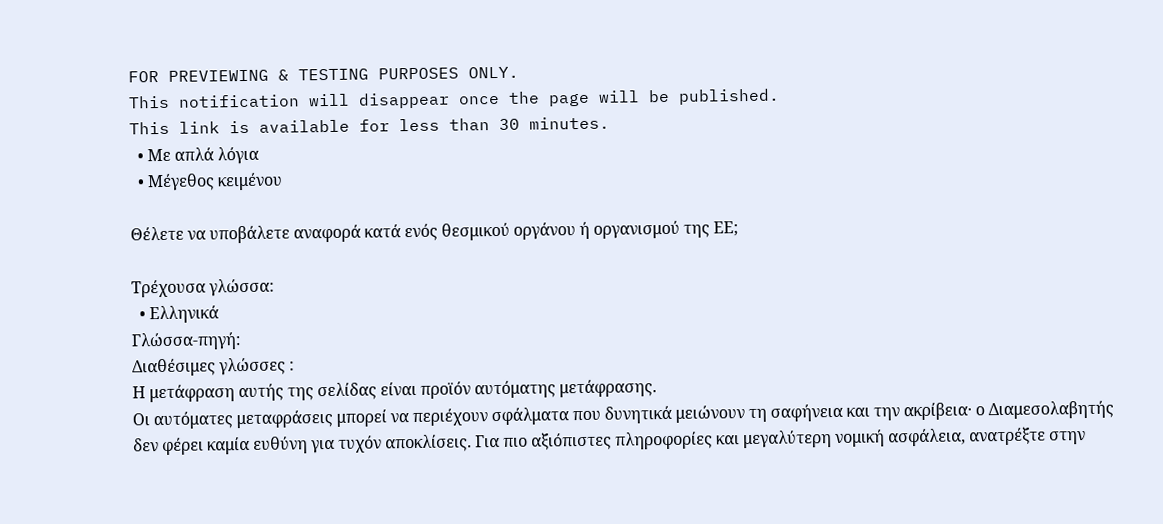FOR PREVIEWING & TESTING PURPOSES ONLY.
This notification will disappear once the page will be published.
This link is available for less than 30 minutes.
  • Με απλά λόγια
  • Μέγεθος κειμένου

Θέλετε να υποβάλετε αναφορά κατά ενός θεσμικού οργάνου ή οργανισμού της ΕΕ;

Τρέχουσα γλώσσα:
  • Ελληνικά
Γλώσσα-πηγή:
Διαθέσιμες γλώσσες :
Η μετάφραση αυτής της σελίδας είναι προϊόν αυτόματης μετάφρασης.
Οι αυτόματες μεταφράσεις μπορεί να περιέχουν σφάλματα που δυνητικά μειώνουν τη σαφήνεια και την ακρίβεια· ο Διαμεσολαβητής δεν φέρει καμία ευθύνη για τυχόν αποκλίσεις. Για πιο αξιόπιστες πληροφορίες και μεγαλύτερη νομική ασφάλεια, ανατρέξτε στην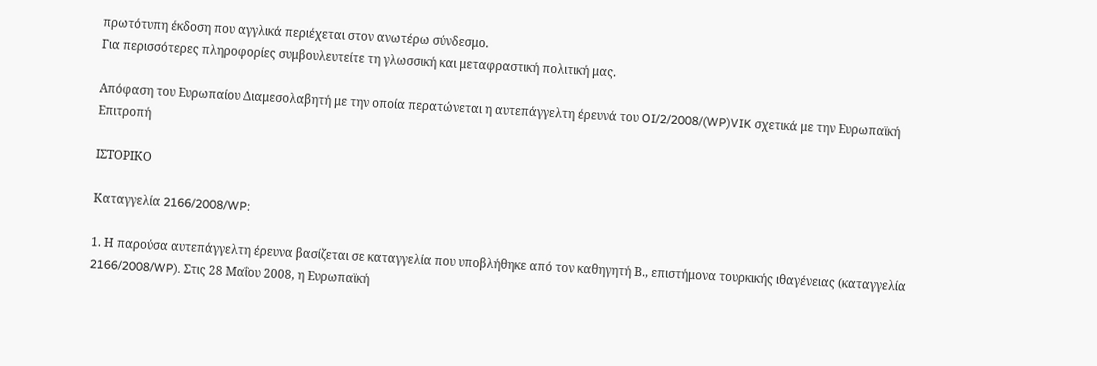πρωτότυπη έκδοση που αγγλικά περιέχεται στον ανωτέρω σύνδεσμο.
Για περισσότερες πληροφορίες συμβουλευτείτε τη γλωσσική και μεταφραστική πολιτική μας.

Απόφαση του Ευρωπαίου Διαμεσολαβητή με την οποία περατώνεται η αυτεπάγγελτη έρευνά του OI/2/2008/(WP)VIK σχετικά με την Ευρωπαϊκή Επιτροπή

ΙΣΤΟΡΙΚΟ

Καταγγελία 2166/2008/WP:

1. Η παρούσα αυτεπάγγελτη έρευνα βασίζεται σε καταγγελία που υποβλήθηκε από τον καθηγητή Β., επιστήμονα τουρκικής ιθαγένειας (καταγγελία 2166/2008/WP). Στις 28 Μαΐου 2008, η Ευρωπαϊκή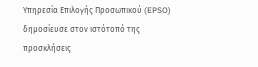Υπηρεσία Επιλογής Προσωπικού (EPSO) δημοσίευσε στον ιστότοπό της προσκλήσεις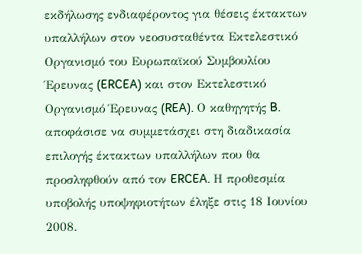εκδήλωσης ενδιαφέροντος για θέσεις έκτακτων υπαλλήλων στον νεοσυσταθέντα Εκτελεστικό Οργανισμό του Ευρωπαϊκού Συμβουλίου Έρευνας (ERCEA) και στον Εκτελεστικό Οργανισμό Έρευνας (REA). Ο καθηγητής B. αποφάσισε να συμμετάσχει στη διαδικασία επιλογής έκτακτων υπαλλήλων που θα προσληφθούν από τον ERCEA. Η προθεσμία υποβολής υποψηφιοτήτων έληξε στις 18 Ιουνίου 2008.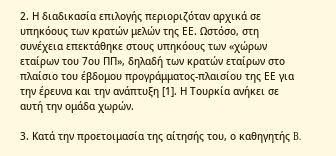2. Η διαδικασία επιλογής περιοριζόταν αρχικά σε υπηκόους των κρατών μελών της ΕΕ. Ωστόσο, στη συνέχεια επεκτάθηκε στους υπηκόους των «χώρων εταίρων του 7ου ΠΠ», δηλαδή των κρατών εταίρων στο πλαίσιο του έβδομου προγράμματος-πλαισίου της ΕΕ για την έρευνα και την ανάπτυξη [1]. Η Τουρκία ανήκει σε αυτή την ομάδα χωρών.

3. Κατά την προετοιμασία της αίτησής του, ο καθηγητής B.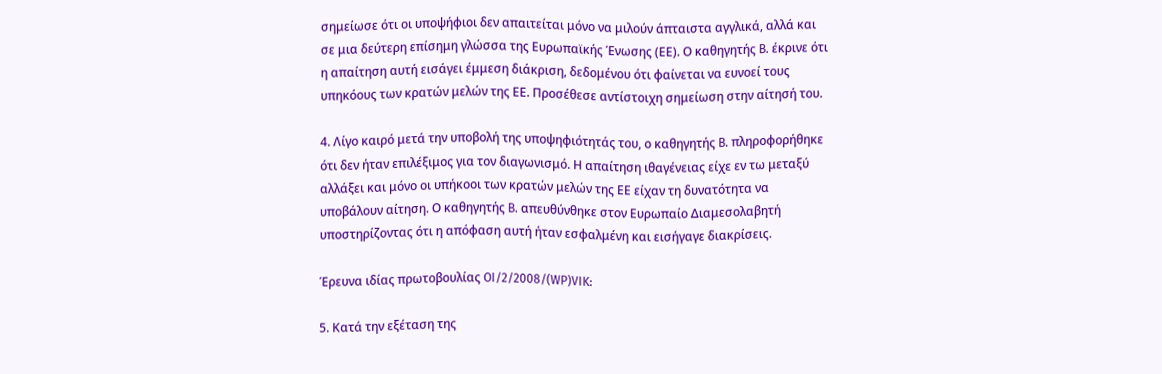σημείωσε ότι οι υποψήφιοι δεν απαιτείται μόνο να μιλούν άπταιστα αγγλικά, αλλά και σε μια δεύτερη επίσημη γλώσσα της Ευρωπαϊκής Ένωσης (ΕΕ). Ο καθηγητής B. έκρινε ότι η απαίτηση αυτή εισάγει έμμεση διάκριση, δεδομένου ότι φαίνεται να ευνοεί τους υπηκόους των κρατών μελών της ΕΕ. Προσέθεσε αντίστοιχη σημείωση στην αίτησή του.

4. Λίγο καιρό μετά την υποβολή της υποψηφιότητάς του, ο καθηγητής B. πληροφορήθηκε ότι δεν ήταν επιλέξιμος για τον διαγωνισμό. Η απαίτηση ιθαγένειας είχε εν τω μεταξύ αλλάξει και μόνο οι υπήκοοι των κρατών μελών της ΕΕ είχαν τη δυνατότητα να υποβάλουν αίτηση. Ο καθηγητής B. απευθύνθηκε στον Ευρωπαίο Διαμεσολαβητή υποστηρίζοντας ότι η απόφαση αυτή ήταν εσφαλμένη και εισήγαγε διακρίσεις.

Έρευνα ιδίας πρωτοβουλίας OI/2/2008/(WP)VIK:

5. Κατά την εξέταση της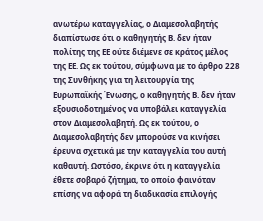ανωτέρω καταγγελίας, ο Διαμεσολαβητής διαπίστωσε ότι ο καθηγητής Β. δεν ήταν πολίτης της ΕΕ ούτε διέμενε σε κράτος μέλος της ΕΕ. Ως εκ τούτου, σύμφωνα με το άρθρο 228 της Συνθήκης για τη λειτουργία της Ευρωπαϊκής Ένωσης, ο καθηγητής Β. δεν ήταν εξουσιοδοτημένος να υποβάλει καταγγελία στον Διαμεσολαβητή. Ως εκ τούτου, ο Διαμεσολαβητής δεν μπορούσε να κινήσει έρευνα σχετικά με την καταγγελία του αυτή καθαυτή. Ωστόσο, έκρινε ότι η καταγγελία έθετε σοβαρό ζήτημα, το οποίο φαινόταν επίσης να αφορά τη διαδικασία επιλογής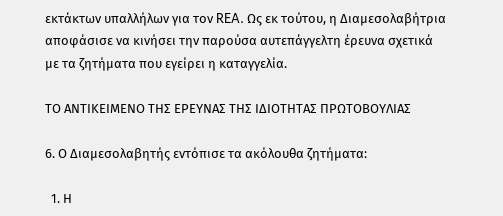εκτάκτων υπαλλήλων για τον REA. Ως εκ τούτου, η Διαμεσολαβήτρια αποφάσισε να κινήσει την παρούσα αυτεπάγγελτη έρευνα σχετικά με τα ζητήματα που εγείρει η καταγγελία.

ΤΟ ΑΝΤΙΚΕΙΜΕΝΟ ΤΗΣ ΕΡΕΥΝΑΣ ΤΗΣ ΙΔΙΟΤΗΤΑΣ ΠΡΩΤΟΒΟΥΛΙΑΣ

6. Ο Διαμεσολαβητής εντόπισε τα ακόλουθα ζητήματα:

  1. Η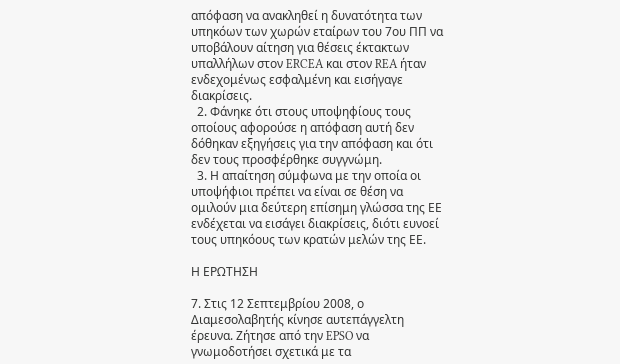απόφαση να ανακληθεί η δυνατότητα των υπηκόων των χωρών εταίρων του 7ου ΠΠ να υποβάλουν αίτηση για θέσεις έκτακτων υπαλλήλων στον ERCEA και στον REA ήταν ενδεχομένως εσφαλμένη και εισήγαγε διακρίσεις.
  2. Φάνηκε ότι στους υποψηφίους τους οποίους αφορούσε η απόφαση αυτή δεν δόθηκαν εξηγήσεις για την απόφαση και ότι δεν τους προσφέρθηκε συγγνώμη.
  3. Η απαίτηση σύμφωνα με την οποία οι υποψήφιοι πρέπει να είναι σε θέση να ομιλούν μια δεύτερη επίσημη γλώσσα της ΕΕ ενδέχεται να εισάγει διακρίσεις, διότι ευνοεί τους υπηκόους των κρατών μελών της ΕΕ.

Η ΕΡΩΤΗΣΗ

7. Στις 12 Σεπτεμβρίου 2008, ο Διαμεσολαβητής κίνησε αυτεπάγγελτη έρευνα. Ζήτησε από την EPSO να γνωμοδοτήσει σχετικά με τα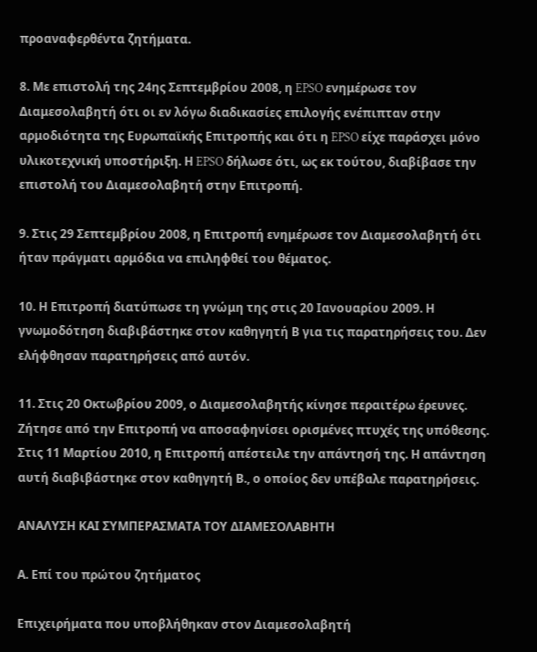προαναφερθέντα ζητήματα.

8. Με επιστολή της 24ης Σεπτεμβρίου 2008, η EPSO ενημέρωσε τον Διαμεσολαβητή ότι οι εν λόγω διαδικασίες επιλογής ενέπιπταν στην αρμοδιότητα της Ευρωπαϊκής Επιτροπής και ότι η EPSO είχε παράσχει μόνο υλικοτεχνική υποστήριξη. Η EPSO δήλωσε ότι, ως εκ τούτου, διαβίβασε την επιστολή του Διαμεσολαβητή στην Επιτροπή.

9. Στις 29 Σεπτεμβρίου 2008, η Επιτροπή ενημέρωσε τον Διαμεσολαβητή ότι ήταν πράγματι αρμόδια να επιληφθεί του θέματος.

10. Η Επιτροπή διατύπωσε τη γνώμη της στις 20 Ιανουαρίου 2009. Η γνωμοδότηση διαβιβάστηκε στον καθηγητή Β για τις παρατηρήσεις του. Δεν ελήφθησαν παρατηρήσεις από αυτόν.

11. Στις 20 Οκτωβρίου 2009, ο Διαμεσολαβητής κίνησε περαιτέρω έρευνες. Ζήτησε από την Επιτροπή να αποσαφηνίσει ορισμένες πτυχές της υπόθεσης. Στις 11 Μαρτίου 2010, η Επιτροπή απέστειλε την απάντησή της. Η απάντηση αυτή διαβιβάστηκε στον καθηγητή Β., ο οποίος δεν υπέβαλε παρατηρήσεις.

ΑΝΑΛΥΣΗ ΚΑΙ ΣΥΜΠΕΡΑΣΜΑΤΑ ΤΟΥ ΔΙΑΜΕΣΟΛΑΒΗΤΗ

Α. Επί του πρώτου ζητήματος

Επιχειρήματα που υποβλήθηκαν στον Διαμεσολαβητή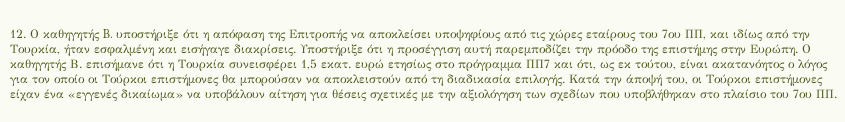12. Ο καθηγητής B. υποστήριξε ότι η απόφαση της Επιτροπής να αποκλείσει υποψηφίους από τις χώρες εταίρους του 7ου ΠΠ, και ιδίως από την Τουρκία, ήταν εσφαλμένη και εισήγαγε διακρίσεις. Υποστήριξε ότι η προσέγγιση αυτή παρεμποδίζει την πρόοδο της επιστήμης στην Ευρώπη. Ο καθηγητής Β. επισήμανε ότι η Τουρκία συνεισφέρει 1,5 εκατ. ευρώ ετησίως στο πρόγραμμα ΠΠ7 και ότι, ως εκ τούτου, είναι ακατανόητος ο λόγος για τον οποίο οι Τούρκοι επιστήμονες θα μπορούσαν να αποκλειστούν από τη διαδικασία επιλογής. Κατά την άποψή του, οι Τούρκοι επιστήμονες είχαν ένα «εγγενές δικαίωμα» να υποβάλουν αίτηση για θέσεις σχετικές με την αξιολόγηση των σχεδίων που υποβλήθηκαν στο πλαίσιο του 7ου ΠΠ.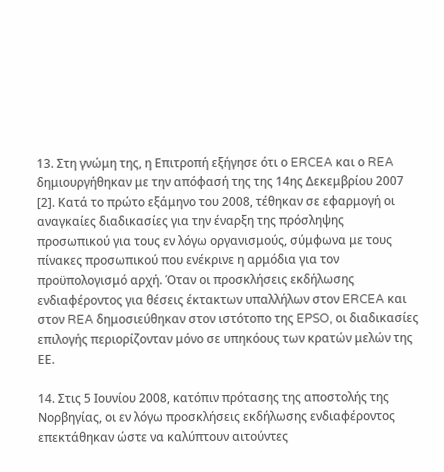13. Στη γνώμη της, η Επιτροπή εξήγησε ότι ο ERCEA και ο REA δημιουργήθηκαν με την απόφασή της της 14ης Δεκεμβρίου 2007 [2]. Κατά το πρώτο εξάμηνο του 2008, τέθηκαν σε εφαρμογή οι αναγκαίες διαδικασίες για την έναρξη της πρόσληψης προσωπικού για τους εν λόγω οργανισμούς, σύμφωνα με τους πίνακες προσωπικού που ενέκρινε η αρμόδια για τον προϋπολογισμό αρχή. Όταν οι προσκλήσεις εκδήλωσης ενδιαφέροντος για θέσεις έκτακτων υπαλλήλων στον ERCEA και στον REA δημοσιεύθηκαν στον ιστότοπο της EPSO, οι διαδικασίες επιλογής περιορίζονταν μόνο σε υπηκόους των κρατών μελών της ΕΕ.

14. Στις 5 Ιουνίου 2008, κατόπιν πρότασης της αποστολής της Νορβηγίας, οι εν λόγω προσκλήσεις εκδήλωσης ενδιαφέροντος επεκτάθηκαν ώστε να καλύπτουν αιτούντες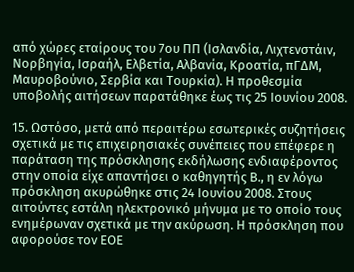από χώρες εταίρους του 7ου ΠΠ (Ισλανδία, Λιχτενστάιν, Νορβηγία, Ισραήλ, Ελβετία, Αλβανία, Κροατία, πΓΔΜ, Μαυροβούνιο, Σερβία και Τουρκία). Η προθεσμία υποβολής αιτήσεων παρατάθηκε έως τις 25 Ιουνίου 2008.

15. Ωστόσο, μετά από περαιτέρω εσωτερικές συζητήσεις σχετικά με τις επιχειρησιακές συνέπειες που επέφερε η παράταση της πρόσκλησης εκδήλωσης ενδιαφέροντος στην οποία είχε απαντήσει ο καθηγητής Β., η εν λόγω πρόσκληση ακυρώθηκε στις 24 Ιουνίου 2008. Στους αιτούντες εστάλη ηλεκτρονικό μήνυμα με το οποίο τους ενημέρωναν σχετικά με την ακύρωση. Η πρόσκληση που αφορούσε τον ΕΟΕ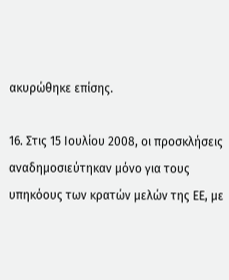ακυρώθηκε επίσης.

16. Στις 15 Ιουλίου 2008, οι προσκλήσεις αναδημοσιεύτηκαν μόνο για τους υπηκόους των κρατών μελών της ΕΕ, με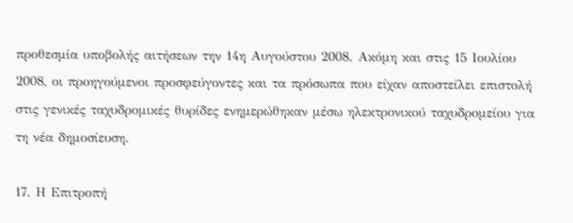προθεσμία υποβολής αιτήσεων την 14η Αυγούστου 2008. Ακόμη και στις 15 Ιουλίου 2008, οι προηγούμενοι προσφεύγοντες και τα πρόσωπα που είχαν αποστείλει επιστολή στις γενικές ταχυδρομικές θυρίδες ενημερώθηκαν μέσω ηλεκτρονικού ταχυδρομείου για τη νέα δημοσίευση.

17. Η Επιτροπή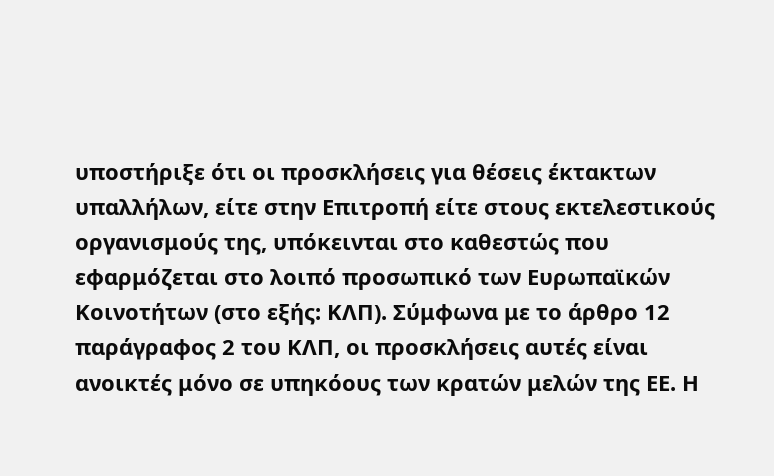υποστήριξε ότι οι προσκλήσεις για θέσεις έκτακτων υπαλλήλων, είτε στην Επιτροπή είτε στους εκτελεστικούς οργανισμούς της, υπόκεινται στο καθεστώς που εφαρμόζεται στο λοιπό προσωπικό των Ευρωπαϊκών Κοινοτήτων (στο εξής: ΚΛΠ). Σύμφωνα με το άρθρο 12 παράγραφος 2 του ΚΛΠ, οι προσκλήσεις αυτές είναι ανοικτές μόνο σε υπηκόους των κρατών μελών της ΕΕ. Η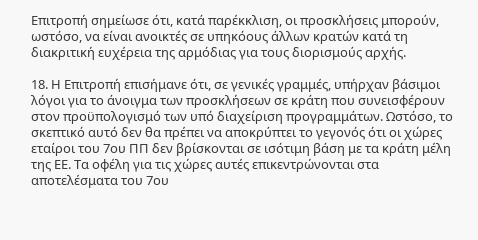Επιτροπή σημείωσε ότι, κατά παρέκκλιση, οι προσκλήσεις μπορούν, ωστόσο, να είναι ανοικτές σε υπηκόους άλλων κρατών κατά τη διακριτική ευχέρεια της αρμόδιας για τους διορισμούς αρχής.

18. Η Επιτροπή επισήμανε ότι, σε γενικές γραμμές, υπήρχαν βάσιμοι λόγοι για το άνοιγμα των προσκλήσεων σε κράτη που συνεισφέρουν στον προϋπολογισμό των υπό διαχείριση προγραμμάτων. Ωστόσο, το σκεπτικό αυτό δεν θα πρέπει να αποκρύπτει το γεγονός ότι οι χώρες εταίροι του 7ου ΠΠ δεν βρίσκονται σε ισότιμη βάση με τα κράτη μέλη της ΕΕ. Τα οφέλη για τις χώρες αυτές επικεντρώνονται στα αποτελέσματα του 7ου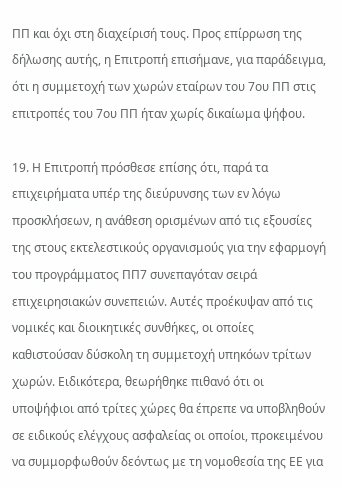ΠΠ και όχι στη διαχείρισή τους. Προς επίρρωση της δήλωσης αυτής, η Επιτροπή επισήμανε, για παράδειγμα, ότι η συμμετοχή των χωρών εταίρων του 7ου ΠΠ στις επιτροπές του 7ου ΠΠ ήταν χωρίς δικαίωμα ψήφου.

19. Η Επιτροπή πρόσθεσε επίσης ότι, παρά τα επιχειρήματα υπέρ της διεύρυνσης των εν λόγω προσκλήσεων, η ανάθεση ορισμένων από τις εξουσίες της στους εκτελεστικούς οργανισμούς για την εφαρμογή του προγράμματος ΠΠ7 συνεπαγόταν σειρά επιχειρησιακών συνεπειών. Αυτές προέκυψαν από τις νομικές και διοικητικές συνθήκες, οι οποίες καθιστούσαν δύσκολη τη συμμετοχή υπηκόων τρίτων χωρών. Ειδικότερα, θεωρήθηκε πιθανό ότι οι υποψήφιοι από τρίτες χώρες θα έπρεπε να υποβληθούν σε ειδικούς ελέγχους ασφαλείας οι οποίοι, προκειμένου να συμμορφωθούν δεόντως με τη νομοθεσία της ΕΕ για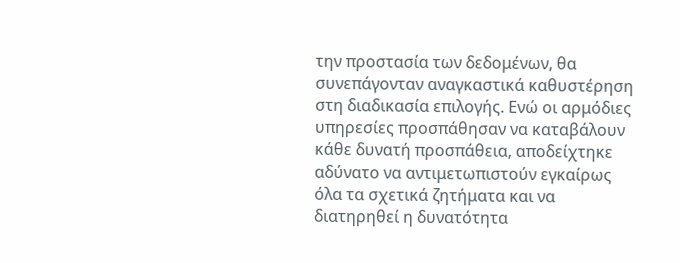την προστασία των δεδομένων, θα συνεπάγονταν αναγκαστικά καθυστέρηση στη διαδικασία επιλογής. Ενώ οι αρμόδιες υπηρεσίες προσπάθησαν να καταβάλουν κάθε δυνατή προσπάθεια, αποδείχτηκε αδύνατο να αντιμετωπιστούν εγκαίρως όλα τα σχετικά ζητήματα και να διατηρηθεί η δυνατότητα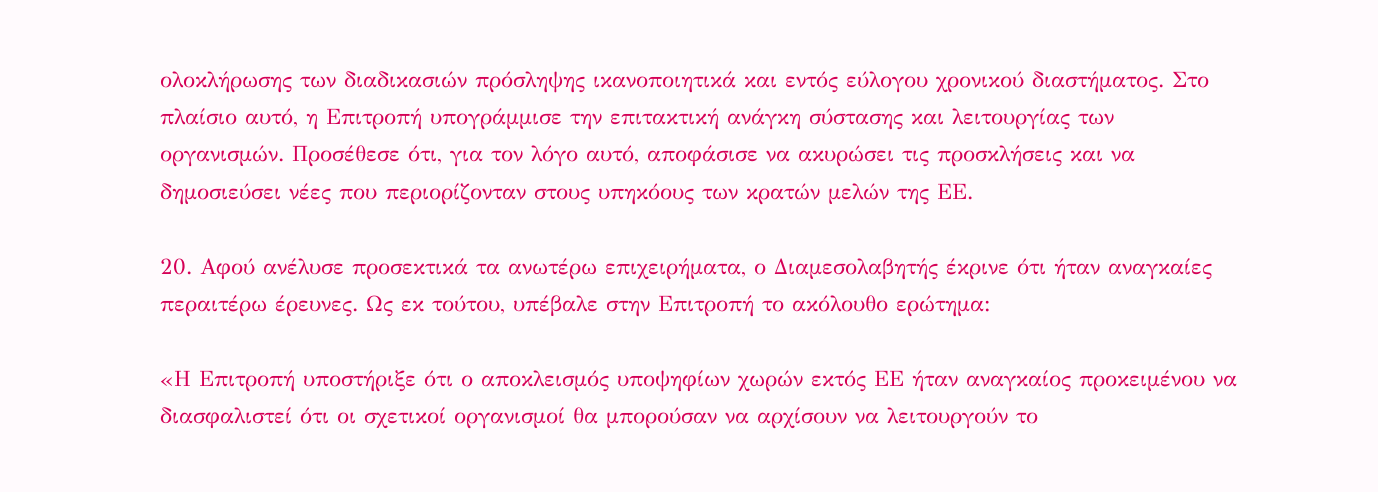ολοκλήρωσης των διαδικασιών πρόσληψης ικανοποιητικά και εντός εύλογου χρονικού διαστήματος. Στο πλαίσιο αυτό, η Επιτροπή υπογράμμισε την επιτακτική ανάγκη σύστασης και λειτουργίας των οργανισμών. Προσέθεσε ότι, για τον λόγο αυτό, αποφάσισε να ακυρώσει τις προσκλήσεις και να δημοσιεύσει νέες που περιορίζονταν στους υπηκόους των κρατών μελών της ΕΕ.

20. Αφού ανέλυσε προσεκτικά τα ανωτέρω επιχειρήματα, ο Διαμεσολαβητής έκρινε ότι ήταν αναγκαίες περαιτέρω έρευνες. Ως εκ τούτου, υπέβαλε στην Επιτροπή το ακόλουθο ερώτημα:

«Η Επιτροπή υποστήριξε ότι ο αποκλεισμός υποψηφίων χωρών εκτός ΕΕ ήταν αναγκαίος προκειμένου να διασφαλιστεί ότι οι σχετικοί οργανισμοί θα μπορούσαν να αρχίσουν να λειτουργούν το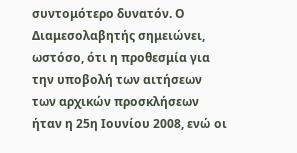συντομότερο δυνατόν. Ο Διαμεσολαβητής σημειώνει, ωστόσο, ότι η προθεσμία για την υποβολή των αιτήσεων των αρχικών προσκλήσεων ήταν η 25η Ιουνίου 2008, ενώ οι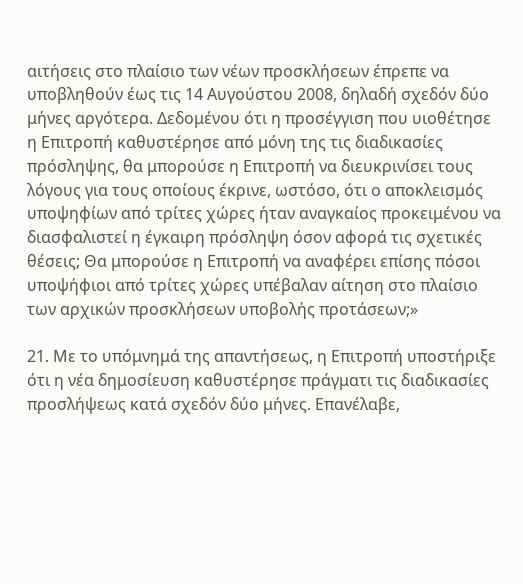αιτήσεις στο πλαίσιο των νέων προσκλήσεων έπρεπε να υποβληθούν έως τις 14 Αυγούστου 2008, δηλαδή σχεδόν δύο μήνες αργότερα. Δεδομένου ότι η προσέγγιση που υιοθέτησε η Επιτροπή καθυστέρησε από μόνη της τις διαδικασίες πρόσληψης, θα μπορούσε η Επιτροπή να διευκρινίσει τους λόγους για τους οποίους έκρινε, ωστόσο, ότι ο αποκλεισμός υποψηφίων από τρίτες χώρες ήταν αναγκαίος προκειμένου να διασφαλιστεί η έγκαιρη πρόσληψη όσον αφορά τις σχετικές θέσεις; Θα μπορούσε η Επιτροπή να αναφέρει επίσης πόσοι υποψήφιοι από τρίτες χώρες υπέβαλαν αίτηση στο πλαίσιο των αρχικών προσκλήσεων υποβολής προτάσεων;»

21. Με το υπόμνημά της απαντήσεως, η Επιτροπή υποστήριξε ότι η νέα δημοσίευση καθυστέρησε πράγματι τις διαδικασίες προσλήψεως κατά σχεδόν δύο μήνες. Επανέλαβε,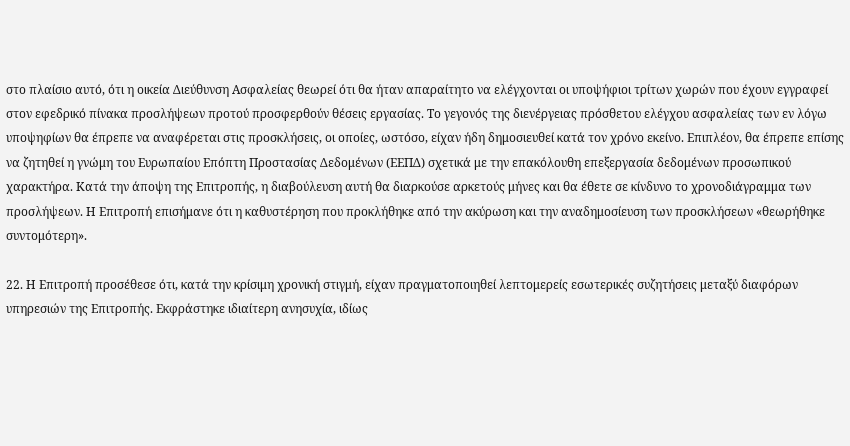στο πλαίσιο αυτό, ότι η οικεία Διεύθυνση Ασφαλείας θεωρεί ότι θα ήταν απαραίτητο να ελέγχονται οι υποψήφιοι τρίτων χωρών που έχουν εγγραφεί στον εφεδρικό πίνακα προσλήψεων προτού προσφερθούν θέσεις εργασίας. Το γεγονός της διενέργειας πρόσθετου ελέγχου ασφαλείας των εν λόγω υποψηφίων θα έπρεπε να αναφέρεται στις προσκλήσεις, οι οποίες, ωστόσο, είχαν ήδη δημοσιευθεί κατά τον χρόνο εκείνο. Επιπλέον, θα έπρεπε επίσης να ζητηθεί η γνώμη του Ευρωπαίου Επόπτη Προστασίας Δεδομένων (ΕΕΠΔ) σχετικά με την επακόλουθη επεξεργασία δεδομένων προσωπικού χαρακτήρα. Κατά την άποψη της Επιτροπής, η διαβούλευση αυτή θα διαρκούσε αρκετούς μήνες και θα έθετε σε κίνδυνο το χρονοδιάγραμμα των προσλήψεων. Η Επιτροπή επισήμανε ότι η καθυστέρηση που προκλήθηκε από την ακύρωση και την αναδημοσίευση των προσκλήσεων «θεωρήθηκε συντομότερη».

22. Η Επιτροπή προσέθεσε ότι, κατά την κρίσιμη χρονική στιγμή, είχαν πραγματοποιηθεί λεπτομερείς εσωτερικές συζητήσεις μεταξύ διαφόρων υπηρεσιών της Επιτροπής. Εκφράστηκε ιδιαίτερη ανησυχία, ιδίως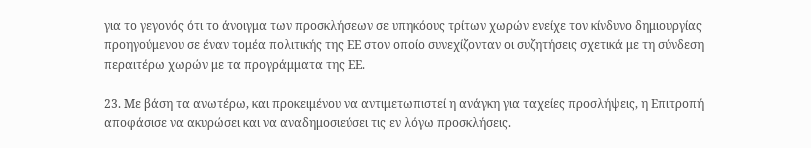για το γεγονός ότι το άνοιγμα των προσκλήσεων σε υπηκόους τρίτων χωρών ενείχε τον κίνδυνο δημιουργίας προηγούμενου σε έναν τομέα πολιτικής της ΕΕ στον οποίο συνεχίζονταν οι συζητήσεις σχετικά με τη σύνδεση περαιτέρω χωρών με τα προγράμματα της ΕΕ.

23. Με βάση τα ανωτέρω, και προκειμένου να αντιμετωπιστεί η ανάγκη για ταχείες προσλήψεις, η Επιτροπή αποφάσισε να ακυρώσει και να αναδημοσιεύσει τις εν λόγω προσκλήσεις.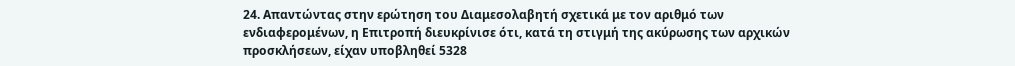24. Απαντώντας στην ερώτηση του Διαμεσολαβητή σχετικά με τον αριθμό των ενδιαφερομένων, η Επιτροπή διευκρίνισε ότι, κατά τη στιγμή της ακύρωσης των αρχικών προσκλήσεων, είχαν υποβληθεί 5328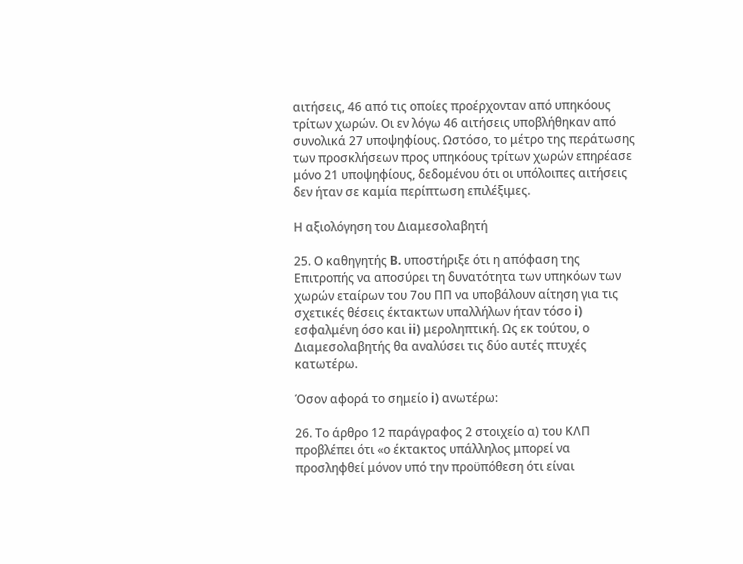αιτήσεις, 46 από τις οποίες προέρχονταν από υπηκόους τρίτων χωρών. Οι εν λόγω 46 αιτήσεις υποβλήθηκαν από συνολικά 27 υποψηφίους. Ωστόσο, το μέτρο της περάτωσης των προσκλήσεων προς υπηκόους τρίτων χωρών επηρέασε μόνο 21 υποψηφίους, δεδομένου ότι οι υπόλοιπες αιτήσεις δεν ήταν σε καμία περίπτωση επιλέξιμες.

Η αξιολόγηση του Διαμεσολαβητή

25. Ο καθηγητής B. υποστήριξε ότι η απόφαση της Επιτροπής να αποσύρει τη δυνατότητα των υπηκόων των χωρών εταίρων του 7ου ΠΠ να υποβάλουν αίτηση για τις σχετικές θέσεις έκτακτων υπαλλήλων ήταν τόσο i) εσφαλμένη όσο και ii) μεροληπτική. Ως εκ τούτου, ο Διαμεσολαβητής θα αναλύσει τις δύο αυτές πτυχές κατωτέρω.

Όσον αφορά το σημείο i) ανωτέρω:

26. Το άρθρο 12 παράγραφος 2 στοιχείο α) του ΚΛΠ προβλέπει ότι «ο έκτακτος υπάλληλος μπορεί να προσληφθεί μόνον υπό την προϋπόθεση ότι είναι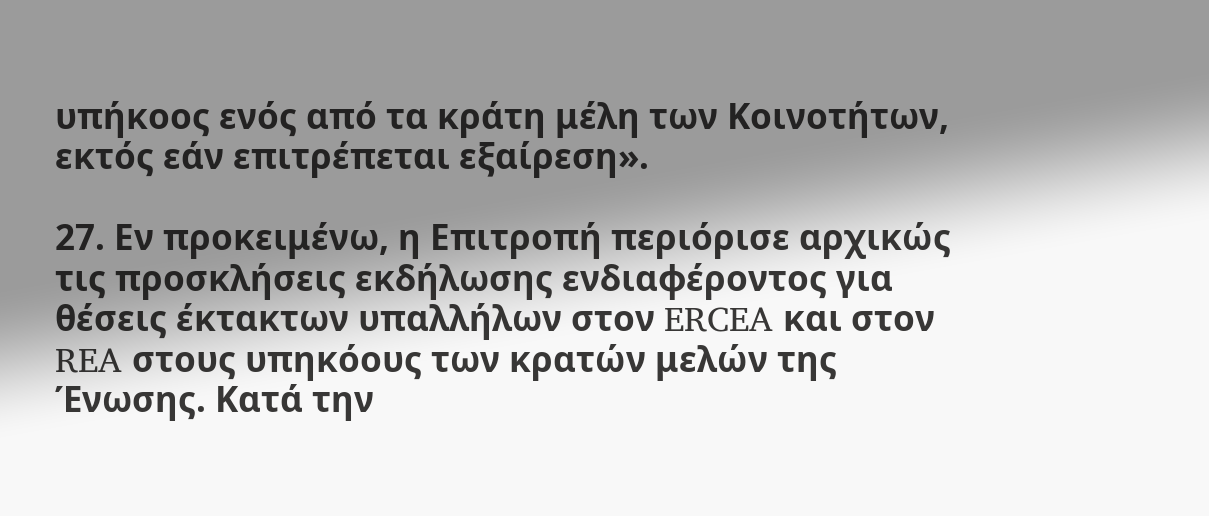υπήκοος ενός από τα κράτη μέλη των Κοινοτήτων, εκτός εάν επιτρέπεται εξαίρεση».

27. Εν προκειμένω, η Επιτροπή περιόρισε αρχικώς τις προσκλήσεις εκδήλωσης ενδιαφέροντος για θέσεις έκτακτων υπαλλήλων στον ERCEA και στον REA στους υπηκόους των κρατών μελών της Ένωσης. Κατά την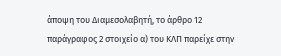άποψη του Διαμεσολαβητή, το άρθρο 12 παράγραφος 2 στοιχείο α) του ΚΛΠ παρείχε στην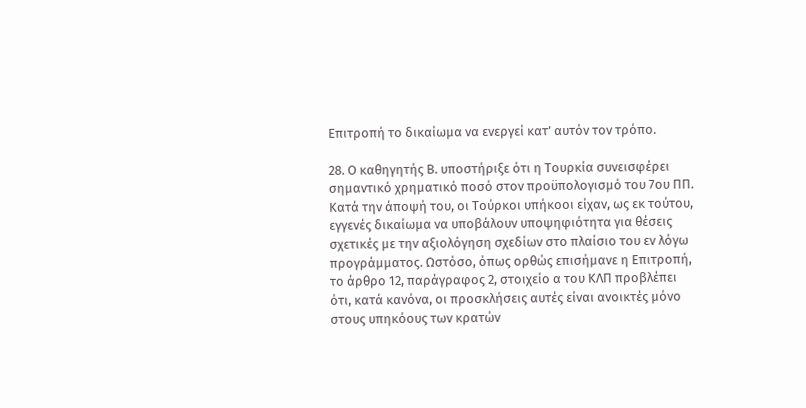Επιτροπή το δικαίωμα να ενεργεί κατ’ αυτόν τον τρόπο.

28. Ο καθηγητής Β. υποστήριξε ότι η Τουρκία συνεισφέρει σημαντικό χρηματικό ποσό στον προϋπολογισμό του 7ου ΠΠ. Κατά την άποψή του, οι Τούρκοι υπήκοοι είχαν, ως εκ τούτου, εγγενές δικαίωμα να υποβάλουν υποψηφιότητα για θέσεις σχετικές με την αξιολόγηση σχεδίων στο πλαίσιο του εν λόγω προγράμματος. Ωστόσο, όπως ορθώς επισήμανε η Επιτροπή, το άρθρο 12, παράγραφος 2, στοιχείο α του ΚΛΠ προβλέπει ότι, κατά κανόνα, οι προσκλήσεις αυτές είναι ανοικτές μόνο στους υπηκόους των κρατών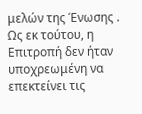μελών της Ένωσης . Ως εκ τούτου, η Επιτροπή δεν ήταν υποχρεωμένη να επεκτείνει τις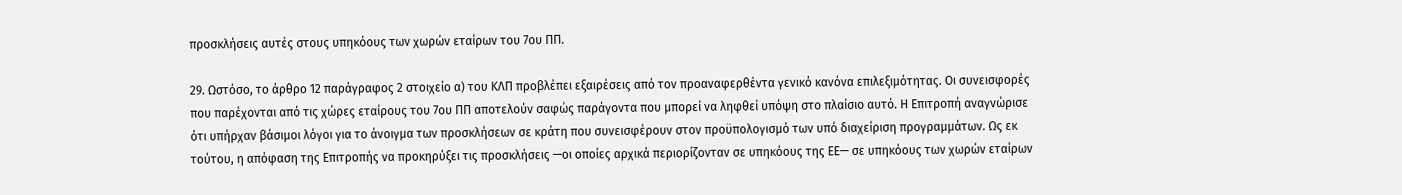προσκλήσεις αυτές στους υπηκόους των χωρών εταίρων του 7ου ΠΠ.

29. Ωστόσο, το άρθρο 12 παράγραφος 2 στοιχείο α) του ΚΛΠ προβλέπει εξαιρέσεις από τον προαναφερθέντα γενικό κανόνα επιλεξιμότητας. Οι συνεισφορές που παρέχονται από τις χώρες εταίρους του 7ου ΠΠ αποτελούν σαφώς παράγοντα που μπορεί να ληφθεί υπόψη στο πλαίσιο αυτό. Η Επιτροπή αναγνώρισε ότι υπήρχαν βάσιμοι λόγοι για το άνοιγμα των προσκλήσεων σε κράτη που συνεισφέρουν στον προϋπολογισμό των υπό διαχείριση προγραμμάτων. Ως εκ τούτου, η απόφαση της Επιτροπής να προκηρύξει τις προσκλήσεις —οι οποίες αρχικά περιορίζονταν σε υπηκόους της ΕΕ— σε υπηκόους των χωρών εταίρων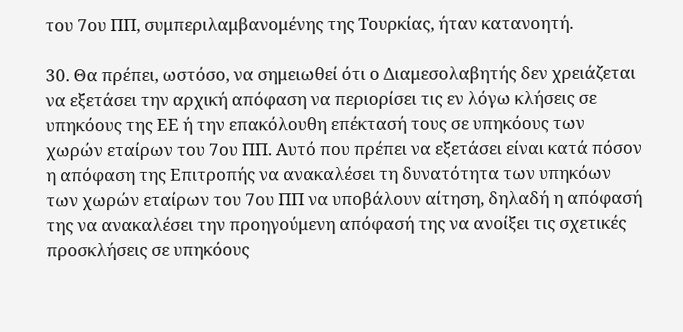του 7ου ΠΠ, συμπεριλαμβανομένης της Τουρκίας, ήταν κατανοητή.

30. Θα πρέπει, ωστόσο, να σημειωθεί ότι ο Διαμεσολαβητής δεν χρειάζεται να εξετάσει την αρχική απόφαση να περιορίσει τις εν λόγω κλήσεις σε υπηκόους της ΕΕ ή την επακόλουθη επέκτασή τους σε υπηκόους των χωρών εταίρων του 7ου ΠΠ. Αυτό που πρέπει να εξετάσει είναι κατά πόσον η απόφαση της Επιτροπής να ανακαλέσει τη δυνατότητα των υπηκόων των χωρών εταίρων του 7ου ΠΠ να υποβάλουν αίτηση, δηλαδή η απόφασή της να ανακαλέσει την προηγούμενη απόφασή της να ανοίξει τις σχετικές προσκλήσεις σε υπηκόους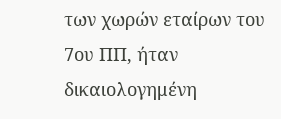των χωρών εταίρων του 7ου ΠΠ, ήταν δικαιολογημένη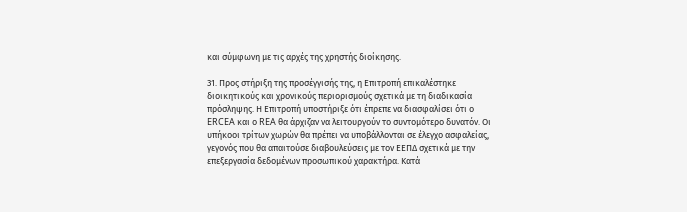και σύμφωνη με τις αρχές της χρηστής διοίκησης.

31. Προς στήριξη της προσέγγισής της, η Επιτροπή επικαλέστηκε διοικητικούς και χρονικούς περιορισμούς σχετικά με τη διαδικασία πρόσληψης. Η Επιτροπή υποστήριξε ότι έπρεπε να διασφαλίσει ότι ο ERCEA και ο REA θα άρχιζαν να λειτουργούν το συντομότερο δυνατόν. Οι υπήκοοι τρίτων χωρών θα πρέπει να υποβάλλονται σε έλεγχο ασφαλείας, γεγονός που θα απαιτούσε διαβουλεύσεις με τον ΕΕΠΔ σχετικά με την επεξεργασία δεδομένων προσωπικού χαρακτήρα. Κατά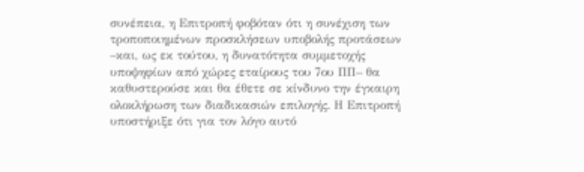συνέπεια, η Επιτροπή φοβόταν ότι η συνέχιση των τροποποιημένων προσκλήσεων υποβολής προτάσεων –και, ως εκ τούτου, η δυνατότητα συμμετοχής υποψηφίων από χώρες εταίρους του 7ου ΠΠ– θα καθυστερούσε και θα έθετε σε κίνδυνο την έγκαιρη ολοκλήρωση των διαδικασιών επιλογής. Η Επιτροπή υποστήριξε ότι για τον λόγο αυτό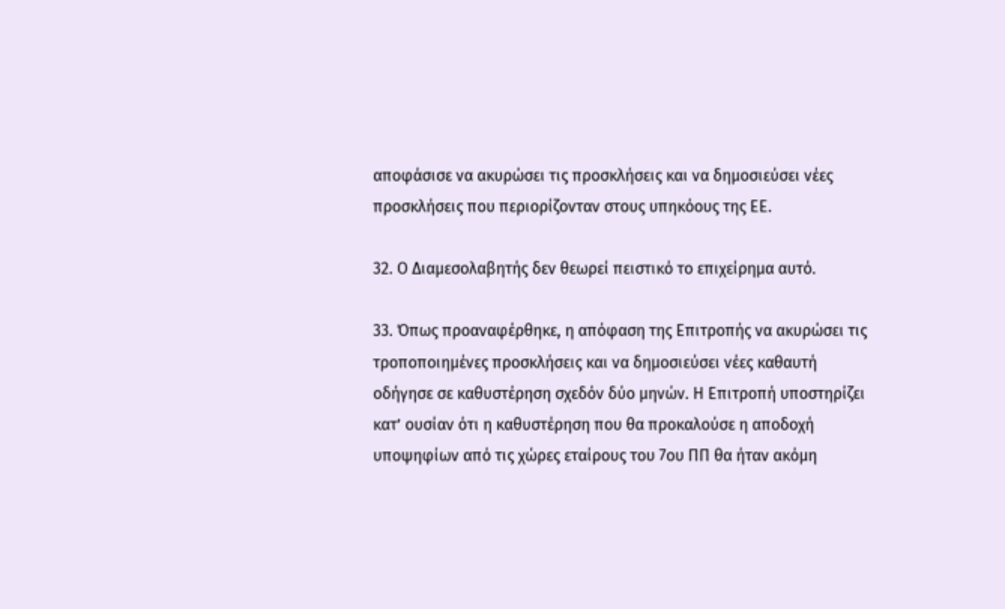αποφάσισε να ακυρώσει τις προσκλήσεις και να δημοσιεύσει νέες προσκλήσεις που περιορίζονταν στους υπηκόους της ΕΕ.

32. Ο Διαμεσολαβητής δεν θεωρεί πειστικό το επιχείρημα αυτό.

33. Όπως προαναφέρθηκε, η απόφαση της Επιτροπής να ακυρώσει τις τροποποιημένες προσκλήσεις και να δημοσιεύσει νέες καθαυτή οδήγησε σε καθυστέρηση σχεδόν δύο μηνών. Η Επιτροπή υποστηρίζει κατ’ ουσίαν ότι η καθυστέρηση που θα προκαλούσε η αποδοχή υποψηφίων από τις χώρες εταίρους του 7ου ΠΠ θα ήταν ακόμη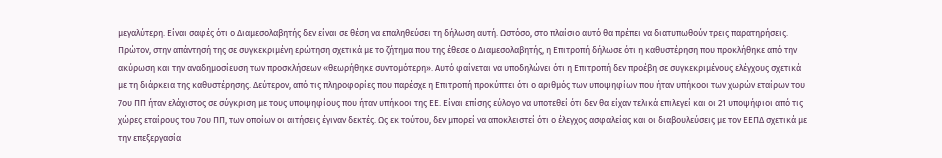μεγαλύτερη. Είναι σαφές ότι ο Διαμεσολαβητής δεν είναι σε θέση να επαληθεύσει τη δήλωση αυτή. Ωστόσο, στο πλαίσιο αυτό θα πρέπει να διατυπωθούν τρεις παρατηρήσεις. Πρώτον, στην απάντησή της σε συγκεκριμένη ερώτηση σχετικά με το ζήτημα που της έθεσε ο Διαμεσολαβητής, η Επιτροπή δήλωσε ότι η καθυστέρηση που προκλήθηκε από την ακύρωση και την αναδημοσίευση των προσκλήσεων «θεωρήθηκε συντομότερη». Αυτό φαίνεται να υποδηλώνει ότι η Επιτροπή δεν προέβη σε συγκεκριμένους ελέγχους σχετικά με τη διάρκεια της καθυστέρησης. Δεύτερον, από τις πληροφορίες που παρέσχε η Επιτροπή προκύπτει ότι ο αριθμός των υποψηφίων που ήταν υπήκοοι των χωρών εταίρων του 7ου ΠΠ ήταν ελάχιστος σε σύγκριση με τους υποψηφίους που ήταν υπήκοοι της ΕΕ. Είναι επίσης εύλογο να υποτεθεί ότι δεν θα είχαν τελικά επιλεγεί και οι 21 υποψήφιοι από τις χώρες εταίρους του 7ου ΠΠ, των οποίων οι αιτήσεις έγιναν δεκτές. Ως εκ τούτου, δεν μπορεί να αποκλειστεί ότι ο έλεγχος ασφαλείας και οι διαβουλεύσεις με τον ΕΕΠΔ σχετικά με την επεξεργασία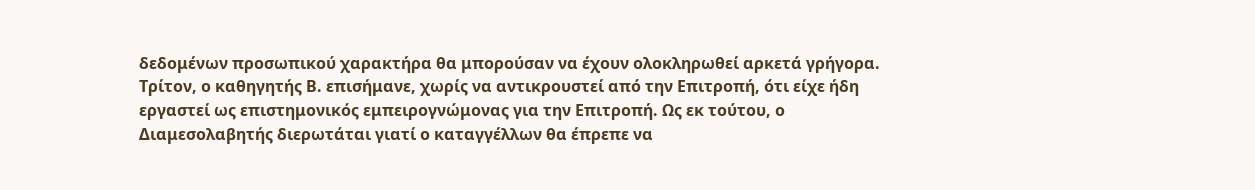δεδομένων προσωπικού χαρακτήρα θα μπορούσαν να έχουν ολοκληρωθεί αρκετά γρήγορα. Τρίτον, ο καθηγητής Β. επισήμανε, χωρίς να αντικρουστεί από την Επιτροπή, ότι είχε ήδη εργαστεί ως επιστημονικός εμπειρογνώμονας για την Επιτροπή. Ως εκ τούτου, ο Διαμεσολαβητής διερωτάται γιατί ο καταγγέλλων θα έπρεπε να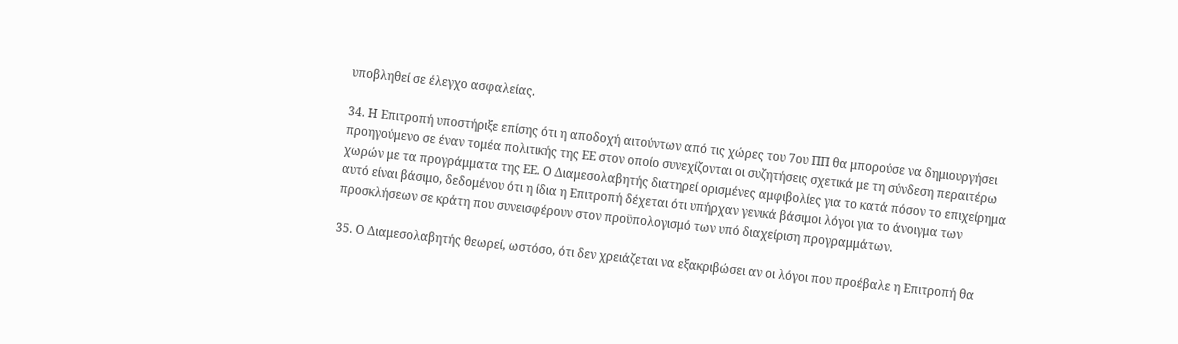υποβληθεί σε έλεγχο ασφαλείας.

34. Η Επιτροπή υποστήριξε επίσης ότι η αποδοχή αιτούντων από τις χώρες του 7ου ΠΠ θα μπορούσε να δημιουργήσει προηγούμενο σε έναν τομέα πολιτικής της ΕΕ στον οποίο συνεχίζονται οι συζητήσεις σχετικά με τη σύνδεση περαιτέρω χωρών με τα προγράμματα της ΕΕ. Ο Διαμεσολαβητής διατηρεί ορισμένες αμφιβολίες για το κατά πόσον το επιχείρημα αυτό είναι βάσιμο, δεδομένου ότι η ίδια η Επιτροπή δέχεται ότι υπήρχαν γενικά βάσιμοι λόγοι για το άνοιγμα των προσκλήσεων σε κράτη που συνεισφέρουν στον προϋπολογισμό των υπό διαχείριση προγραμμάτων.

35. Ο Διαμεσολαβητής θεωρεί, ωστόσο, ότι δεν χρειάζεται να εξακριβώσει αν οι λόγοι που προέβαλε η Επιτροπή θα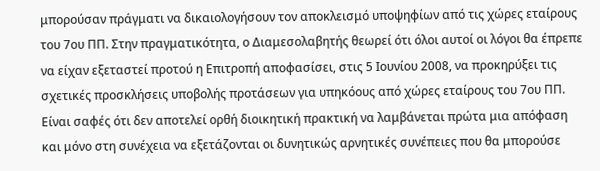μπορούσαν πράγματι να δικαιολογήσουν τον αποκλεισμό υποψηφίων από τις χώρες εταίρους του 7ου ΠΠ. Στην πραγματικότητα, ο Διαμεσολαβητής θεωρεί ότι όλοι αυτοί οι λόγοι θα έπρεπε να είχαν εξεταστεί προτού η Επιτροπή αποφασίσει, στις 5 Ιουνίου 2008, να προκηρύξει τις σχετικές προσκλήσεις υποβολής προτάσεων για υπηκόους από χώρες εταίρους του 7ου ΠΠ. Είναι σαφές ότι δεν αποτελεί ορθή διοικητική πρακτική να λαμβάνεται πρώτα μια απόφαση και μόνο στη συνέχεια να εξετάζονται οι δυνητικώς αρνητικές συνέπειες που θα μπορούσε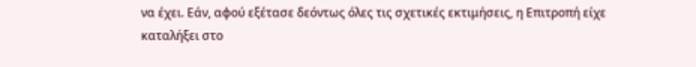να έχει. Εάν, αφού εξέτασε δεόντως όλες τις σχετικές εκτιμήσεις, η Επιτροπή είχε καταλήξει στο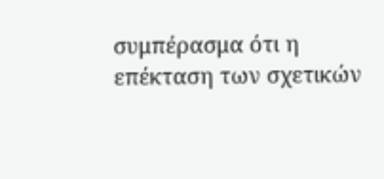συμπέρασμα ότι η επέκταση των σχετικών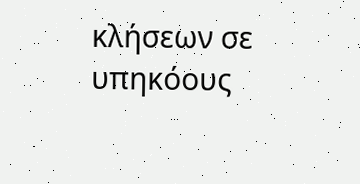κλήσεων σε υπηκόους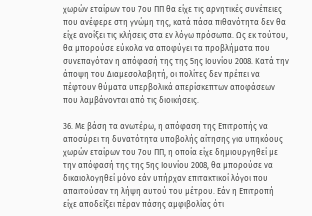χωρών εταίρων του 7ου ΠΠ θα είχε τις αρνητικές συνέπειες που ανέφερε στη γνώμη της, κατά πάσα πιθανότητα δεν θα είχε ανοίξει τις κλήσεις στα εν λόγω πρόσωπα. Ως εκ τούτου, θα μπορούσε εύκολα να αποφύγει τα προβλήματα που συνεπαγόταν η απόφασή της της 5ης Ιουνίου 2008. Κατά την άποψη του Διαμεσολαβητή, οι πολίτες δεν πρέπει να πέφτουν θύματα υπερβολικά απερίσκεπτων αποφάσεων που λαμβάνονται από τις διοικήσεις.

36. Με βάση τα ανωτέρω, η απόφαση της Επιτροπής να αποσύρει τη δυνατότητα υποβολής αίτησης για υπηκόους χωρών εταίρων του 7ου ΠΠ, η οποία είχε δημιουργηθεί με την απόφασή της της 5ης Ιουνίου 2008, θα μπορούσε να δικαιολογηθεί μόνο εάν υπήρχαν επιτακτικοί λόγοι που απαιτούσαν τη λήψη αυτού του μέτρου. Εάν η Επιτροπή είχε αποδείξει πέραν πάσης αμφιβολίας ότι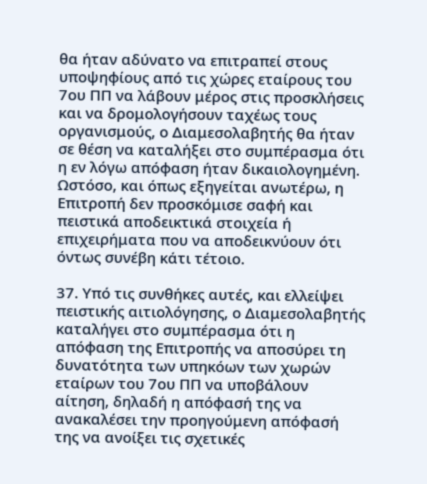θα ήταν αδύνατο να επιτραπεί στους υποψηφίους από τις χώρες εταίρους του 7ου ΠΠ να λάβουν μέρος στις προσκλήσεις και να δρομολογήσουν ταχέως τους οργανισμούς, ο Διαμεσολαβητής θα ήταν σε θέση να καταλήξει στο συμπέρασμα ότι η εν λόγω απόφαση ήταν δικαιολογημένη. Ωστόσο, και όπως εξηγείται ανωτέρω, η Επιτροπή δεν προσκόμισε σαφή και πειστικά αποδεικτικά στοιχεία ή επιχειρήματα που να αποδεικνύουν ότι όντως συνέβη κάτι τέτοιο.

37. Υπό τις συνθήκες αυτές, και ελλείψει πειστικής αιτιολόγησης, ο Διαμεσολαβητής καταλήγει στο συμπέρασμα ότι η απόφαση της Επιτροπής να αποσύρει τη δυνατότητα των υπηκόων των χωρών εταίρων του 7ου ΠΠ να υποβάλουν αίτηση, δηλαδή η απόφασή της να ανακαλέσει την προηγούμενη απόφασή της να ανοίξει τις σχετικές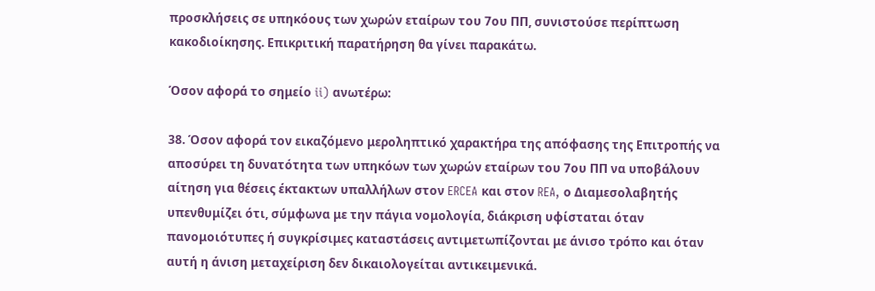προσκλήσεις σε υπηκόους των χωρών εταίρων του 7ου ΠΠ, συνιστούσε περίπτωση κακοδιοίκησης. Επικριτική παρατήρηση θα γίνει παρακάτω.

Όσον αφορά το σημείο ii) ανωτέρω:

38. Όσον αφορά τον εικαζόμενο μεροληπτικό χαρακτήρα της απόφασης της Επιτροπής να αποσύρει τη δυνατότητα των υπηκόων των χωρών εταίρων του 7ου ΠΠ να υποβάλουν αίτηση για θέσεις έκτακτων υπαλλήλων στον ERCEA και στον REA, ο Διαμεσολαβητής υπενθυμίζει ότι, σύμφωνα με την πάγια νομολογία, διάκριση υφίσταται όταν πανομοιότυπες ή συγκρίσιμες καταστάσεις αντιμετωπίζονται με άνισο τρόπο και όταν αυτή η άνιση μεταχείριση δεν δικαιολογείται αντικειμενικά.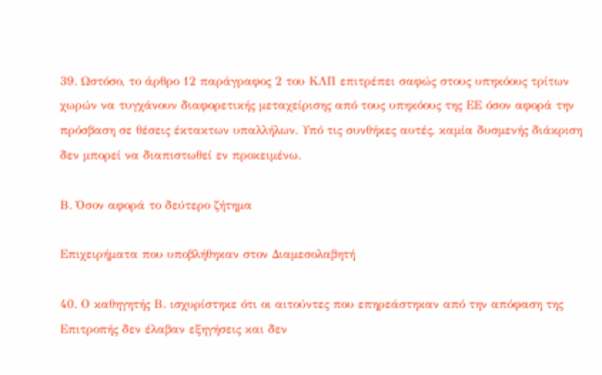39. Ωστόσο, το άρθρο 12 παράγραφος 2 του ΚΛΠ επιτρέπει σαφώς στους υπηκόους τρίτων χωρών να τυγχάνουν διαφορετικής μεταχείρισης από τους υπηκόους της ΕΕ όσον αφορά την πρόσβαση σε θέσεις έκτακτων υπαλλήλων. Υπό τις συνθήκες αυτές, καμία δυσμενής διάκριση δεν μπορεί να διαπιστωθεί εν προκειμένω.

Β. Όσον αφορά το δεύτερο ζήτημα

Επιχειρήματα που υποβλήθηκαν στον Διαμεσολαβητή

40. Ο καθηγητής Β. ισχυρίστηκε ότι οι αιτούντες που επηρεάστηκαν από την απόφαση της Επιτροπής δεν έλαβαν εξηγήσεις και δεν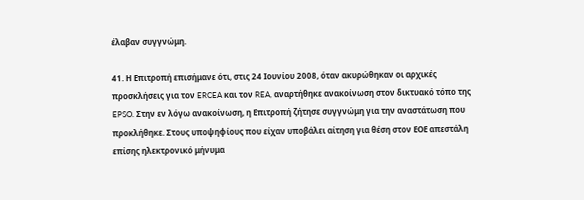έλαβαν συγγνώμη.

41. Η Επιτροπή επισήμανε ότι, στις 24 Ιουνίου 2008, όταν ακυρώθηκαν οι αρχικές προσκλήσεις για τον ERCEA και τον REA, αναρτήθηκε ανακοίνωση στον δικτυακό τόπο της EPSO. Στην εν λόγω ανακοίνωση, η Επιτροπή ζήτησε συγγνώμη για την αναστάτωση που προκλήθηκε. Στους υποψηφίους που είχαν υποβάλει αίτηση για θέση στον ΕΟΕ απεστάλη επίσης ηλεκτρονικό μήνυμα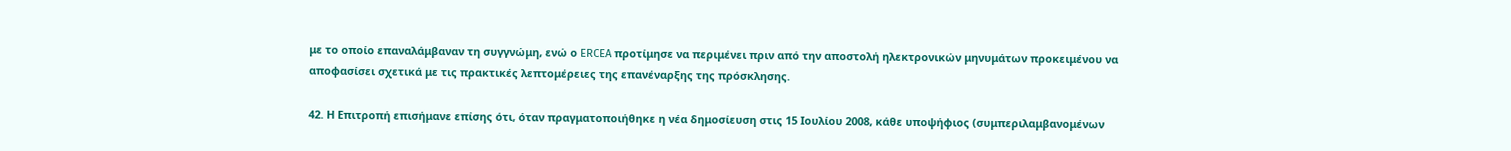με το οποίο επαναλάμβαναν τη συγγνώμη, ενώ ο ERCEA προτίμησε να περιμένει πριν από την αποστολή ηλεκτρονικών μηνυμάτων προκειμένου να αποφασίσει σχετικά με τις πρακτικές λεπτομέρειες της επανέναρξης της πρόσκλησης.

42. Η Επιτροπή επισήμανε επίσης ότι, όταν πραγματοποιήθηκε η νέα δημοσίευση στις 15 Ιουλίου 2008, κάθε υποψήφιος (συμπεριλαμβανομένων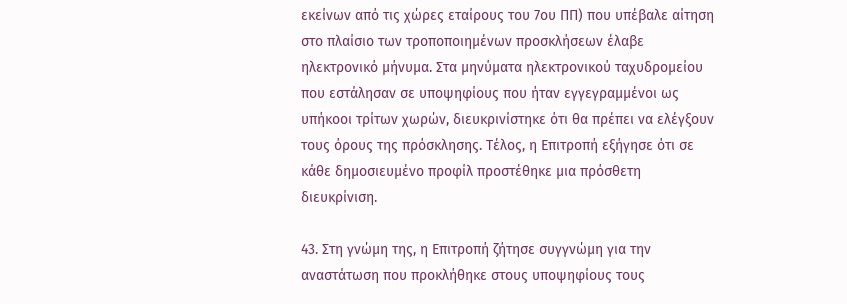εκείνων από τις χώρες εταίρους του 7ου ΠΠ) που υπέβαλε αίτηση στο πλαίσιο των τροποποιημένων προσκλήσεων έλαβε ηλεκτρονικό μήνυμα. Στα μηνύματα ηλεκτρονικού ταχυδρομείου που εστάλησαν σε υποψηφίους που ήταν εγγεγραμμένοι ως υπήκοοι τρίτων χωρών, διευκρινίστηκε ότι θα πρέπει να ελέγξουν τους όρους της πρόσκλησης. Τέλος, η Επιτροπή εξήγησε ότι σε κάθε δημοσιευμένο προφίλ προστέθηκε μια πρόσθετη διευκρίνιση.

43. Στη γνώμη της, η Επιτροπή ζήτησε συγγνώμη για την αναστάτωση που προκλήθηκε στους υποψηφίους τους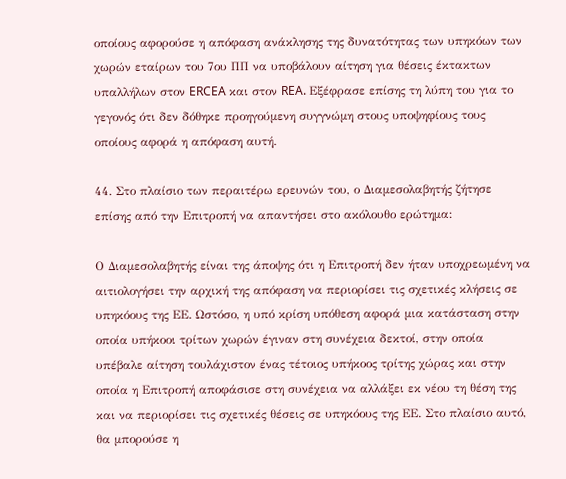οποίους αφορούσε η απόφαση ανάκλησης της δυνατότητας των υπηκόων των χωρών εταίρων του 7ου ΠΠ να υποβάλουν αίτηση για θέσεις έκτακτων υπαλλήλων στον ERCEA και στον REA. Εξέφρασε επίσης τη λύπη του για το γεγονός ότι δεν δόθηκε προηγούμενη συγγνώμη στους υποψηφίους τους οποίους αφορά η απόφαση αυτή.

44. Στο πλαίσιο των περαιτέρω ερευνών του, ο Διαμεσολαβητής ζήτησε επίσης από την Επιτροπή να απαντήσει στο ακόλουθο ερώτημα:

Ο Διαμεσολαβητής είναι της άποψης ότι η Επιτροπή δεν ήταν υποχρεωμένη να αιτιολογήσει την αρχική της απόφαση να περιορίσει τις σχετικές κλήσεις σε υπηκόους της ΕΕ. Ωστόσο, η υπό κρίση υπόθεση αφορά μια κατάσταση στην οποία υπήκοοι τρίτων χωρών έγιναν στη συνέχεια δεκτοί, στην οποία υπέβαλε αίτηση τουλάχιστον ένας τέτοιος υπήκοος τρίτης χώρας και στην οποία η Επιτροπή αποφάσισε στη συνέχεια να αλλάξει εκ νέου τη θέση της και να περιορίσει τις σχετικές θέσεις σε υπηκόους της ΕΕ. Στο πλαίσιο αυτό, θα μπορούσε η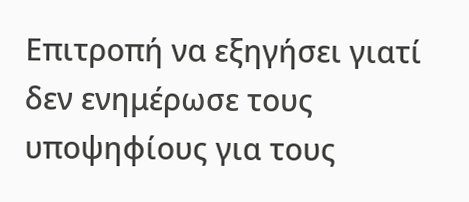Επιτροπή να εξηγήσει γιατί δεν ενημέρωσε τους υποψηφίους για τους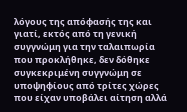λόγους της απόφασής της και γιατί, εκτός από τη γενική συγγνώμη για την ταλαιπωρία που προκλήθηκε, δεν δόθηκε συγκεκριμένη συγγνώμη σε υποψηφίους από τρίτες χώρες που είχαν υποβάλει αίτηση αλλά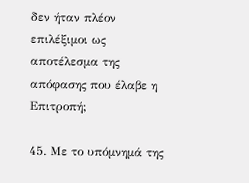δεν ήταν πλέον επιλέξιμοι ως αποτέλεσμα της απόφασης που έλαβε η Επιτροπή;

45. Με το υπόμνημά της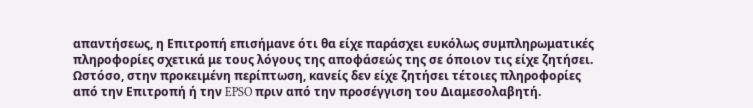απαντήσεως, η Επιτροπή επισήμανε ότι θα είχε παράσχει ευκόλως συμπληρωματικές πληροφορίες σχετικά με τους λόγους της αποφάσεώς της σε όποιον τις είχε ζητήσει. Ωστόσο, στην προκειμένη περίπτωση, κανείς δεν είχε ζητήσει τέτοιες πληροφορίες από την Επιτροπή ή την EPSO πριν από την προσέγγιση του Διαμεσολαβητή.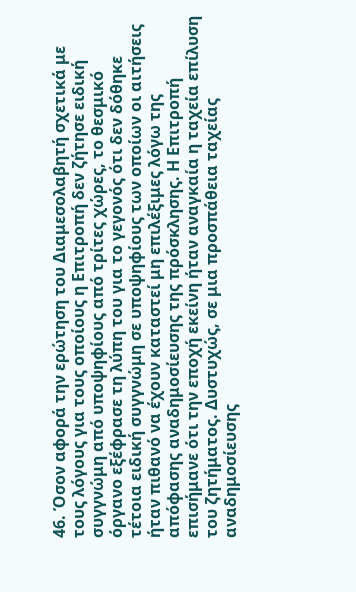46. Όσον αφορά την ερώτηση του Διαμεσολαβητή σχετικά με τους λόγους για τους οποίους η Επιτροπή δεν ζήτησε ειδική συγγνώμη από υποψηφίους από τρίτες χώρες, το θεσμικό όργανο εξέφρασε τη λύπη του για το γεγονός ότι δεν δόθηκε τέτοια ειδική συγγνώμη σε υποψηφίους των οποίων οι αιτήσεις ήταν πιθανό να έχουν καταστεί μη επιλέξιμες λόγω της απόφασης αναδημοσίευσης της πρόσκλησης. Η Επιτροπή επισήμανε ότι την εποχή εκείνη ήταν αναγκαία η ταχεία επίλυση του ζητήματος. Δυστυχώς, σε μια προσπάθεια ταχείας αναδημοσίευσης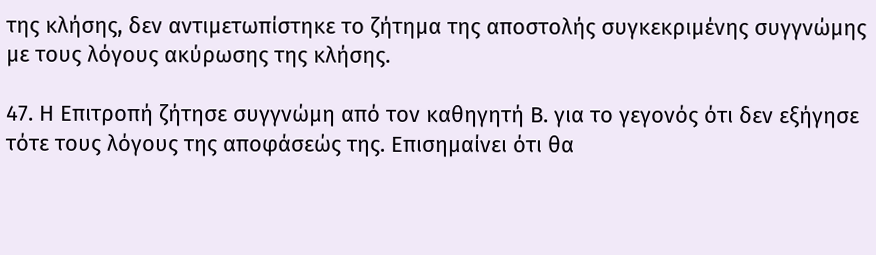της κλήσης, δεν αντιμετωπίστηκε το ζήτημα της αποστολής συγκεκριμένης συγγνώμης με τους λόγους ακύρωσης της κλήσης.

47. Η Επιτροπή ζήτησε συγγνώμη από τον καθηγητή Β. για το γεγονός ότι δεν εξήγησε τότε τους λόγους της αποφάσεώς της. Επισημαίνει ότι θα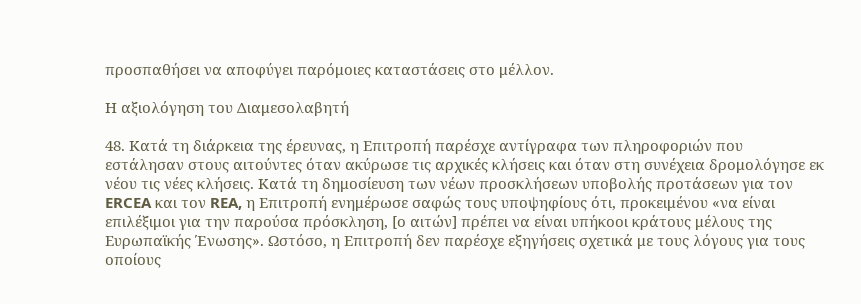προσπαθήσει να αποφύγει παρόμοιες καταστάσεις στο μέλλον.

Η αξιολόγηση του Διαμεσολαβητή

48. Κατά τη διάρκεια της έρευνας, η Επιτροπή παρέσχε αντίγραφα των πληροφοριών που εστάλησαν στους αιτούντες όταν ακύρωσε τις αρχικές κλήσεις και όταν στη συνέχεια δρομολόγησε εκ νέου τις νέες κλήσεις. Κατά τη δημοσίευση των νέων προσκλήσεων υποβολής προτάσεων για τον ERCEA και τον REA, η Επιτροπή ενημέρωσε σαφώς τους υποψηφίους ότι, προκειμένου «να είναι επιλέξιμοι για την παρούσα πρόσκληση, [ο αιτών] πρέπει να είναι υπήκοοι κράτους μέλους της Ευρωπαϊκής Ένωσης». Ωστόσο, η Επιτροπή δεν παρέσχε εξηγήσεις σχετικά με τους λόγους για τους οποίους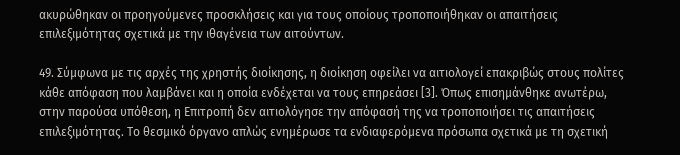ακυρώθηκαν οι προηγούμενες προσκλήσεις και για τους οποίους τροποποιήθηκαν οι απαιτήσεις επιλεξιμότητας σχετικά με την ιθαγένεια των αιτούντων.

49. Σύμφωνα με τις αρχές της χρηστής διοίκησης, η διοίκηση οφείλει να αιτιολογεί επακριβώς στους πολίτες κάθε απόφαση που λαμβάνει και η οποία ενδέχεται να τους επηρεάσει [3]. Όπως επισημάνθηκε ανωτέρω, στην παρούσα υπόθεση, η Επιτροπή δεν αιτιολόγησε την απόφασή της να τροποποιήσει τις απαιτήσεις επιλεξιμότητας. Το θεσμικό όργανο απλώς ενημέρωσε τα ενδιαφερόμενα πρόσωπα σχετικά με τη σχετική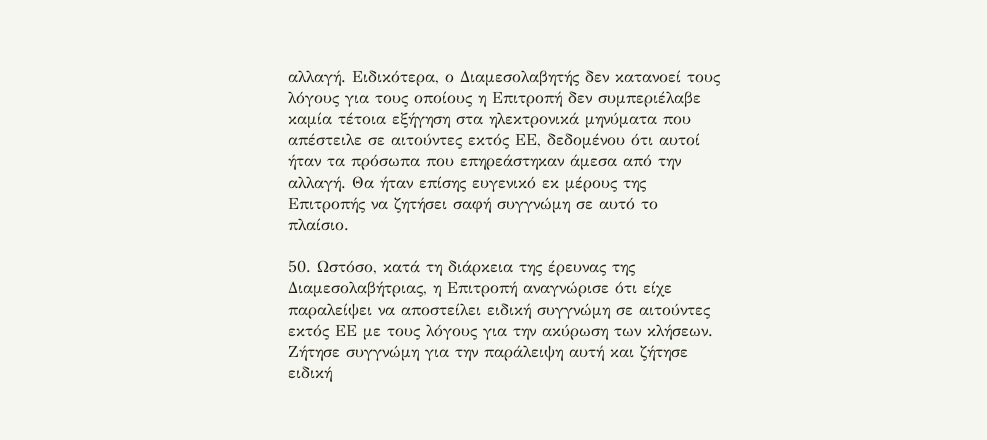αλλαγή. Ειδικότερα, ο Διαμεσολαβητής δεν κατανοεί τους λόγους για τους οποίους η Επιτροπή δεν συμπεριέλαβε καμία τέτοια εξήγηση στα ηλεκτρονικά μηνύματα που απέστειλε σε αιτούντες εκτός ΕΕ, δεδομένου ότι αυτοί ήταν τα πρόσωπα που επηρεάστηκαν άμεσα από την αλλαγή. Θα ήταν επίσης ευγενικό εκ μέρους της Επιτροπής να ζητήσει σαφή συγγνώμη σε αυτό το πλαίσιο.

50. Ωστόσο, κατά τη διάρκεια της έρευνας της Διαμεσολαβήτριας, η Επιτροπή αναγνώρισε ότι είχε παραλείψει να αποστείλει ειδική συγγνώμη σε αιτούντες εκτός ΕΕ με τους λόγους για την ακύρωση των κλήσεων. Ζήτησε συγγνώμη για την παράλειψη αυτή και ζήτησε ειδική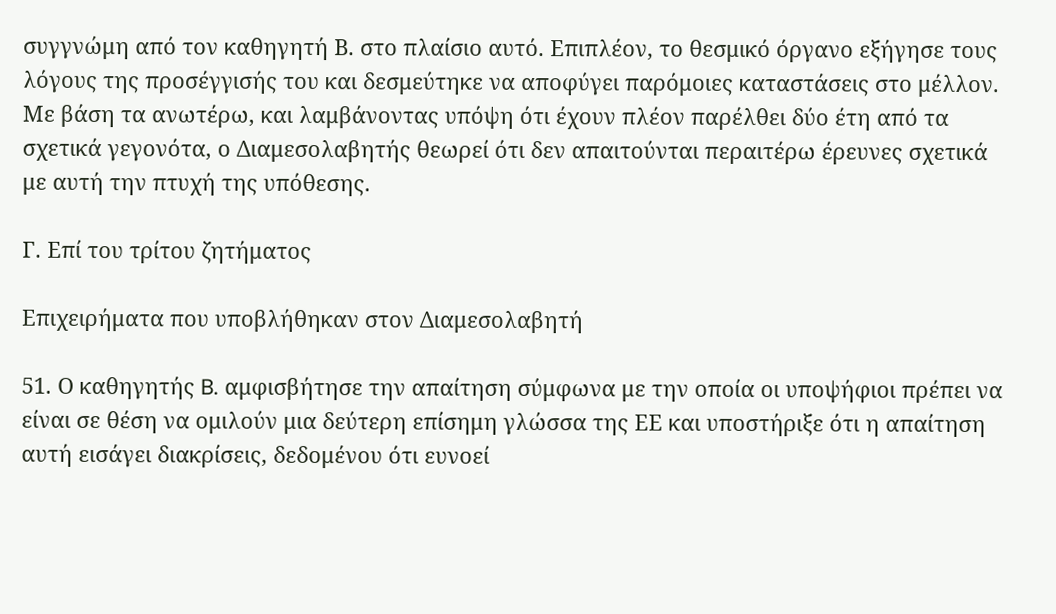συγγνώμη από τον καθηγητή Β. στο πλαίσιο αυτό. Επιπλέον, το θεσμικό όργανο εξήγησε τους λόγους της προσέγγισής του και δεσμεύτηκε να αποφύγει παρόμοιες καταστάσεις στο μέλλον. Με βάση τα ανωτέρω, και λαμβάνοντας υπόψη ότι έχουν πλέον παρέλθει δύο έτη από τα σχετικά γεγονότα, ο Διαμεσολαβητής θεωρεί ότι δεν απαιτούνται περαιτέρω έρευνες σχετικά με αυτή την πτυχή της υπόθεσης.

Γ. Επί του τρίτου ζητήματος

Επιχειρήματα που υποβλήθηκαν στον Διαμεσολαβητή

51. Ο καθηγητής B. αμφισβήτησε την απαίτηση σύμφωνα με την οποία οι υποψήφιοι πρέπει να είναι σε θέση να ομιλούν μια δεύτερη επίσημη γλώσσα της ΕΕ και υποστήριξε ότι η απαίτηση αυτή εισάγει διακρίσεις, δεδομένου ότι ευνοεί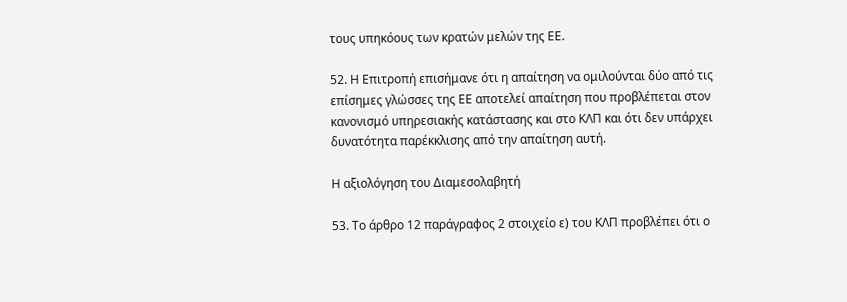τους υπηκόους των κρατών μελών της ΕΕ.

52. Η Επιτροπή επισήμανε ότι η απαίτηση να ομιλούνται δύο από τις επίσημες γλώσσες της ΕΕ αποτελεί απαίτηση που προβλέπεται στον κανονισμό υπηρεσιακής κατάστασης και στο ΚΛΠ και ότι δεν υπάρχει δυνατότητα παρέκκλισης από την απαίτηση αυτή.

Η αξιολόγηση του Διαμεσολαβητή

53. Το άρθρο 12 παράγραφος 2 στοιχείο ε) του ΚΛΠ προβλέπει ότι ο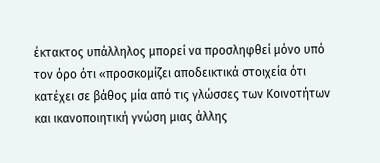έκτακτος υπάλληλος μπορεί να προσληφθεί μόνο υπό τον όρο ότι «προσκομίζει αποδεικτικά στοιχεία ότι κατέχει σε βάθος μία από τις γλώσσες των Κοινοτήτων και ικανοποιητική γνώση μιας άλλης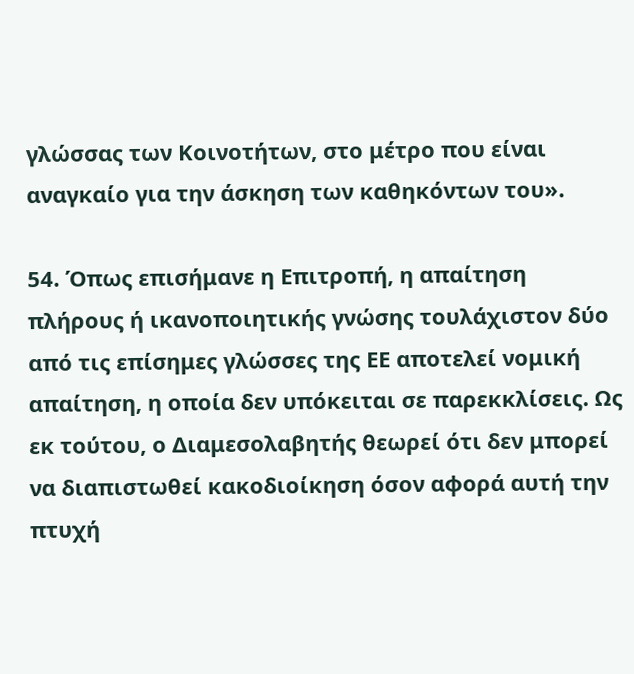γλώσσας των Κοινοτήτων, στο μέτρο που είναι αναγκαίο για την άσκηση των καθηκόντων του».

54. Όπως επισήμανε η Επιτροπή, η απαίτηση πλήρους ή ικανοποιητικής γνώσης τουλάχιστον δύο από τις επίσημες γλώσσες της ΕΕ αποτελεί νομική απαίτηση, η οποία δεν υπόκειται σε παρεκκλίσεις. Ως εκ τούτου, ο Διαμεσολαβητής θεωρεί ότι δεν μπορεί να διαπιστωθεί κακοδιοίκηση όσον αφορά αυτή την πτυχή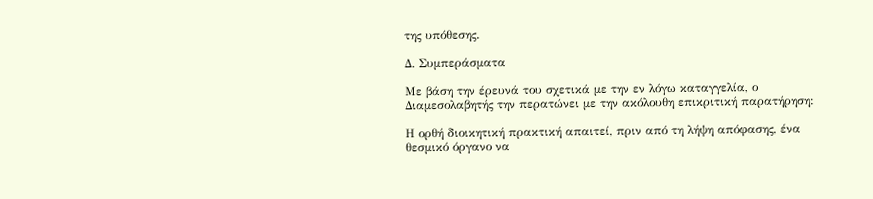της υπόθεσης.

Δ. Συμπεράσματα

Με βάση την έρευνά του σχετικά με την εν λόγω καταγγελία, ο Διαμεσολαβητής την περατώνει με την ακόλουθη επικριτική παρατήρηση:

Η ορθή διοικητική πρακτική απαιτεί, πριν από τη λήψη απόφασης, ένα θεσμικό όργανο να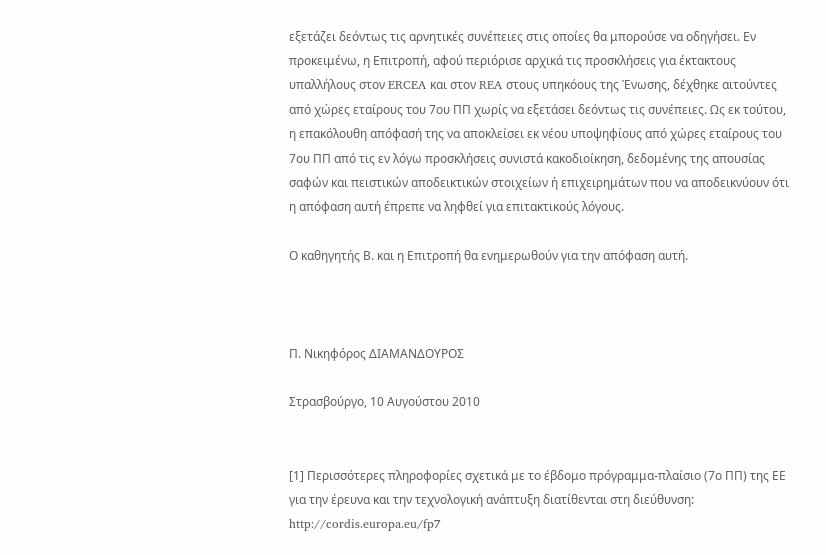εξετάζει δεόντως τις αρνητικές συνέπειες στις οποίες θα μπορούσε να οδηγήσει. Εν προκειμένω, η Επιτροπή, αφού περιόρισε αρχικά τις προσκλήσεις για έκτακτους υπαλλήλους στον ERCEA και στον REA στους υπηκόους της Ένωσης, δέχθηκε αιτούντες από χώρες εταίρους του 7ου ΠΠ χωρίς να εξετάσει δεόντως τις συνέπειες. Ως εκ τούτου, η επακόλουθη απόφασή της να αποκλείσει εκ νέου υποψηφίους από χώρες εταίρους του 7ου ΠΠ από τις εν λόγω προσκλήσεις συνιστά κακοδιοίκηση, δεδομένης της απουσίας σαφών και πειστικών αποδεικτικών στοιχείων ή επιχειρημάτων που να αποδεικνύουν ότι η απόφαση αυτή έπρεπε να ληφθεί για επιτακτικούς λόγους.

Ο καθηγητής Β. και η Επιτροπή θα ενημερωθούν για την απόφαση αυτή.



Π. Νικηφόρος ΔΙΑΜΑΝΔΟΥΡΟΣ

Στρασβούργο, 10 Αυγούστου 2010


[1] Περισσότερες πληροφορίες σχετικά με το έβδομο πρόγραμμα-πλαίσιο (7ο ΠΠ) της ΕΕ για την έρευνα και την τεχνολογική ανάπτυξη διατίθενται στη διεύθυνση: http://cordis.europa.eu/fp7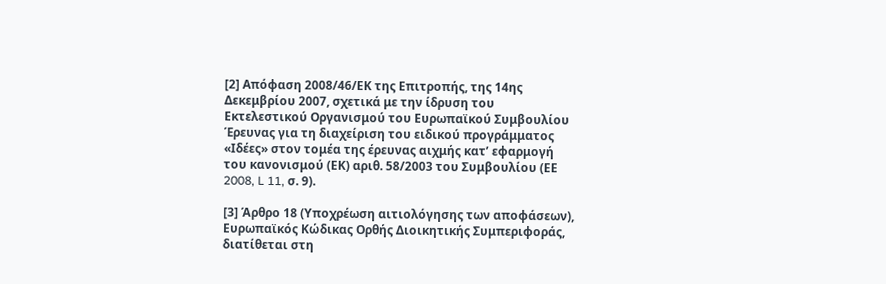[2] Απόφαση 2008/46/ΕΚ της Επιτροπής, της 14ης Δεκεμβρίου 2007, σχετικά με την ίδρυση του Εκτελεστικού Οργανισμού του Ευρωπαϊκού Συμβουλίου Έρευνας για τη διαχείριση του ειδικού προγράμματος «Ιδέες» στον τομέα της έρευνας αιχμής κατ’ εφαρμογή του κανονισμού (ΕΚ) αριθ. 58/2003 του Συμβουλίου (ΕΕ 2008, L 11, σ. 9).

[3] Άρθρο 18 (Υποχρέωση αιτιολόγησης των αποφάσεων), Ευρωπαϊκός Κώδικας Ορθής Διοικητικής Συμπεριφοράς, διατίθεται στη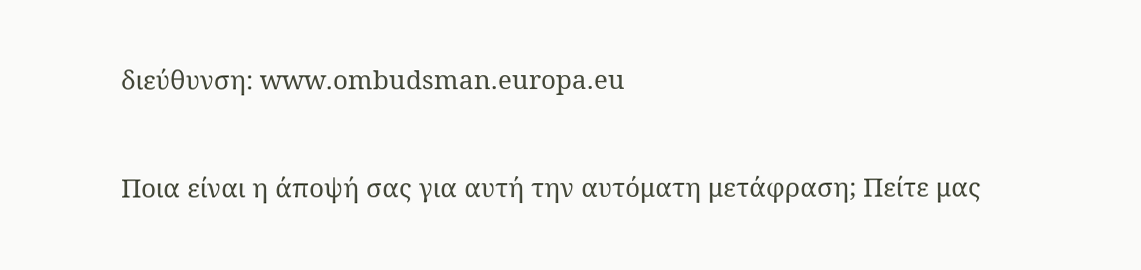διεύθυνση: www.ombudsman.europa.eu

Ποια είναι η άποψή σας για αυτή την αυτόματη μετάφραση; Πείτε μας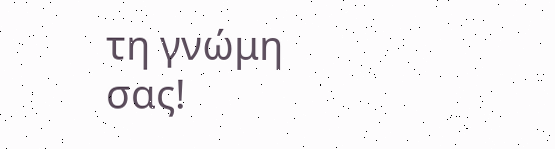τη γνώμη σας!